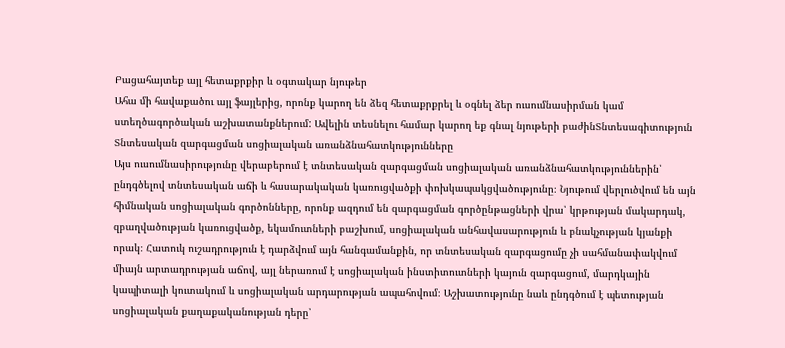Բացահայտեք այլ հետաքրքիր և օգտակար նյութեր
Ահա մի հավաքածու այլ ֆայլերից, որոնք կարող են ձեզ հետաքրքրել և օգնել ձեր ուսումնասիրման կամ ստեղծագործական աշխատանքներում: Ավելին տեսնելու համար կարող եք գնալ նյութերի բաժինՏնտեսագիտություն
Տնտեսական զարգացման սոցիալական առանձնահատկությունները
Այս ուսումնասիրությունը վերաբերում է տնտեսական զարգացման սոցիալական առանձնահատկություններին՝ ընդգծելով տնտեսական աճի և հասարակական կառուցվածքի փոխկապակցվածությունը։ Նյութում վերլուծվում են այն հիմնական սոցիալական գործոնները, որոնք ազդում են զարգացման գործընթացների վրա՝ կրթության մակարդակ, զբաղվածության կառուցվածք, եկամուտների բաշխում, սոցիալական անհավասարություն և բնակչության կյանքի որակ։ Հատուկ ուշադրություն է դարձվում այն հանգամանքին, որ տնտեսական զարգացումը չի սահմանափակվում միայն արտադրության աճով, այլ ներառում է սոցիալական ինստիտուտների կայուն զարգացում, մարդկային կապիտալի կուտակում և սոցիալական արդարության ապահովում։ Աշխատությունը նաև ընդգծում է պետության սոցիալական քաղաքականության դերը՝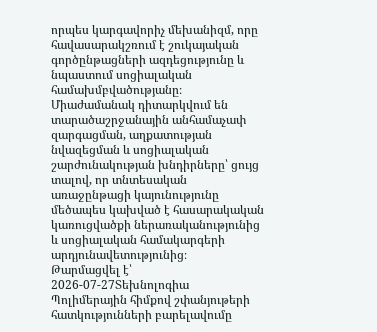որպես կարգավորիչ մեխանիզմ, որը հավասարակշռում է շուկայական գործընթացների ազդեցությունը և նպաստում սոցիալական համախմբվածությանը։ Միաժամանակ դիտարկվում են տարածաշրջանային անհամաչափ զարգացման, աղքատության նվազեցման և սոցիալական շարժունակության խնդիրները՝ ցույց տալով, որ տնտեսական առաջընթացի կայունությունը մեծապես կախված է հասարակական կառուցվածքի ներառականությունից և սոցիալական համակարգերի արդյունավետությունից։
Թարմացվել է՝ 2026-07-27Տեխնոլոգիա
Պոլիմերային հիմքով շփանյութերի հատկությունների բարելավումը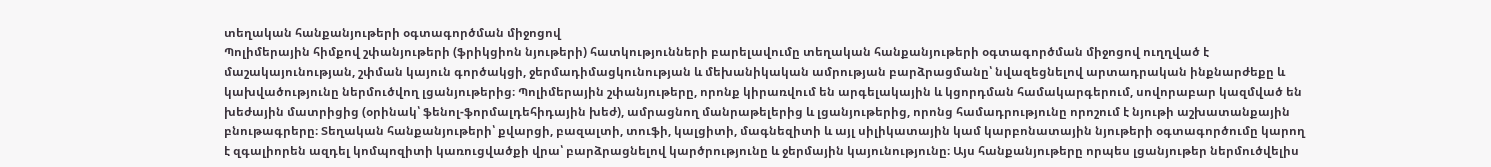տեղական հանքանյութերի օգտագործման միջոցով
Պոլիմերային հիմքով շփանյութերի (ֆրիկցիոն նյութերի) հատկությունների բարելավումը տեղական հանքանյութերի օգտագործման միջոցով ուղղված է մաշակայունության, շփման կայուն գործակցի, ջերմադիմացկունության և մեխանիկական ամրության բարձրացմանը՝ նվազեցնելով արտադրական ինքնարժեքը և կախվածությունը ներմուծվող լցանյութերից։ Պոլիմերային շփանյութերը, որոնք կիրառվում են արգելակային և կցորդման համակարգերում, սովորաբար կազմված են խեժային մատրիցից (օրինակ՝ ֆենոլ-ֆորմալդեհիդային խեժ), ամրացնող մանրաթելերից և լցանյութերից, որոնց համադրությունը որոշում է նյութի աշխատանքային բնութագրերը։ Տեղական հանքանյութերի՝ քվարցի, բազալտի, տուֆի, կալցիտի, մագնեզիտի և այլ սիլիկատային կամ կարբոնատային նյութերի օգտագործումը կարող է զգալիորեն ազդել կոմպոզիտի կառուցվածքի վրա՝ բարձրացնելով կարծրությունը և ջերմային կայունությունը։ Այս հանքանյութերը որպես լցանյութեր ներմուծվելիս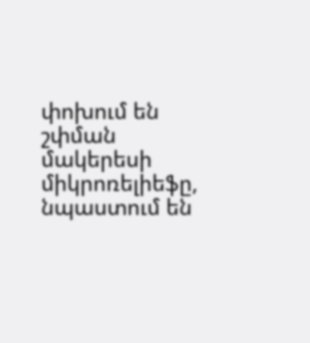փոխում են շփման մակերեսի միկրոռելիեֆը, նպաստում են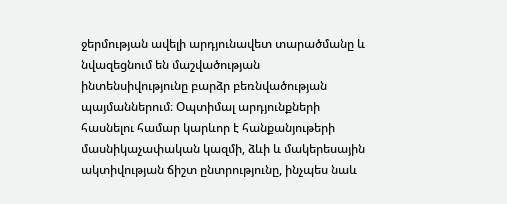ջերմության ավելի արդյունավետ տարածմանը և նվազեցնում են մաշվածության ինտենսիվությունը բարձր բեռնվածության պայմաններում։ Օպտիմալ արդյունքների հասնելու համար կարևոր է հանքանյութերի մասնիկաչափական կազմի, ձևի և մակերեսային ակտիվության ճիշտ ընտրությունը, ինչպես նաև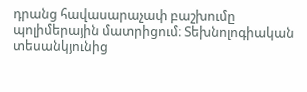դրանց հավասարաչափ բաշխումը պոլիմերային մատրիցում։ Տեխնոլոգիական տեսանկյունից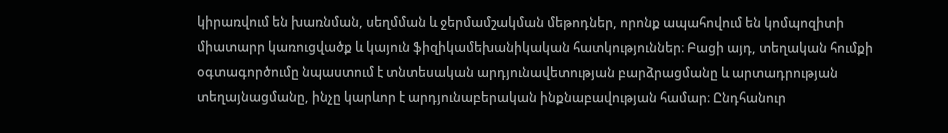կիրառվում են խառնման, սեղմման և ջերմամշակման մեթոդներ, որոնք ապահովում են կոմպոզիտի միատարր կառուցվածք և կայուն ֆիզիկամեխանիկական հատկություններ։ Բացի այդ, տեղական հումքի օգտագործումը նպաստում է տնտեսական արդյունավետության բարձրացմանը և արտադրության տեղայնացմանը, ինչը կարևոր է արդյունաբերական ինքնաբավության համար։ Ընդհանուր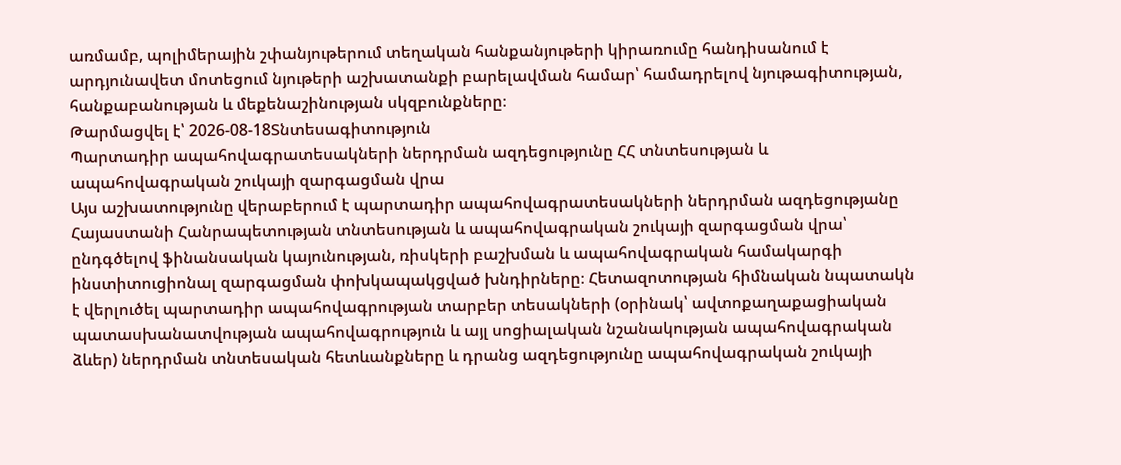առմամբ, պոլիմերային շփանյութերում տեղական հանքանյութերի կիրառումը հանդիսանում է արդյունավետ մոտեցում նյութերի աշխատանքի բարելավման համար՝ համադրելով նյութագիտության, հանքաբանության և մեքենաշինության սկզբունքները։
Թարմացվել է՝ 2026-08-18Տնտեսագիտություն
Պարտադիր ապահովագրատեսակների ներդրման ազդեցությունը ՀՀ տնտեսության և ապահովագրական շուկայի զարգացման վրա
Այս աշխատությունը վերաբերում է պարտադիր ապահովագրատեսակների ներդրման ազդեցությանը Հայաստանի Հանրապետության տնտեսության և ապահովագրական շուկայի զարգացման վրա՝ ընդգծելով ֆինանսական կայունության, ռիսկերի բաշխման և ապահովագրական համակարգի ինստիտուցիոնալ զարգացման փոխկապակցված խնդիրները։ Հետազոտության հիմնական նպատակն է վերլուծել պարտադիր ապահովագրության տարբեր տեսակների (օրինակ՝ ավտոքաղաքացիական պատասխանատվության ապահովագրություն և այլ սոցիալական նշանակության ապահովագրական ձևեր) ներդրման տնտեսական հետևանքները և դրանց ազդեցությունը ապահովագրական շուկայի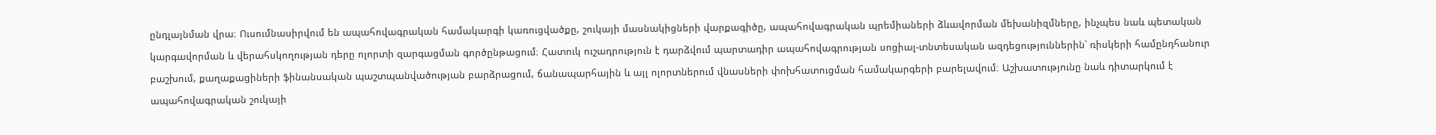ընդլայնման վրա։ Ուսումնասիրվում են ապահովագրական համակարգի կառուցվածքը, շուկայի մասնակիցների վարքագիծը, ապահովագրական պրեմիաների ձևավորման մեխանիզմները, ինչպես նաև պետական կարգավորման և վերահսկողության դերը ոլորտի զարգացման գործընթացում։ Հատուկ ուշադրություն է դարձվում պարտադիր ապահովագրության սոցիալ-տնտեսական ազդեցություններին՝ ռիսկերի համընդհանուր բաշխում, քաղաքացիների ֆինանսական պաշտպանվածության բարձրացում, ճանապարհային և այլ ոլորտներում վնասների փոխհատուցման համակարգերի բարելավում։ Աշխատությունը նաև դիտարկում է ապահովագրական շուկայի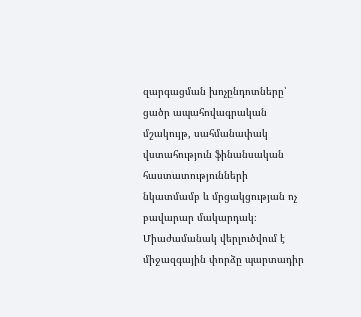զարգացման խոչընդոտները՝ ցածր ապահովագրական մշակույթ, սահմանափակ վստահություն ֆինանսական հաստատությունների նկատմամբ և մրցակցության ոչ բավարար մակարդակ։ Միաժամանակ վերլուծվում է միջազգային փորձը պարտադիր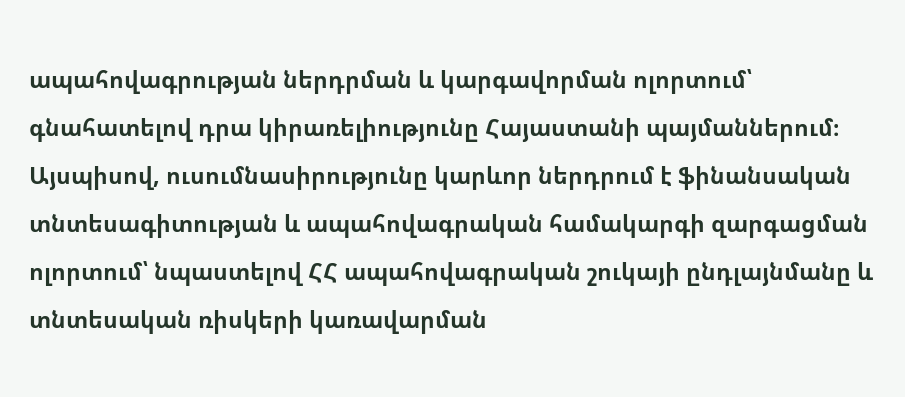ապահովագրության ներդրման և կարգավորման ոլորտում՝ գնահատելով դրա կիրառելիությունը Հայաստանի պայմաններում։ Այսպիսով, ուսումնասիրությունը կարևոր ներդրում է ֆինանսական տնտեսագիտության և ապահովագրական համակարգի զարգացման ոլորտում՝ նպաստելով ՀՀ ապահովագրական շուկայի ընդլայնմանը և տնտեսական ռիսկերի կառավարման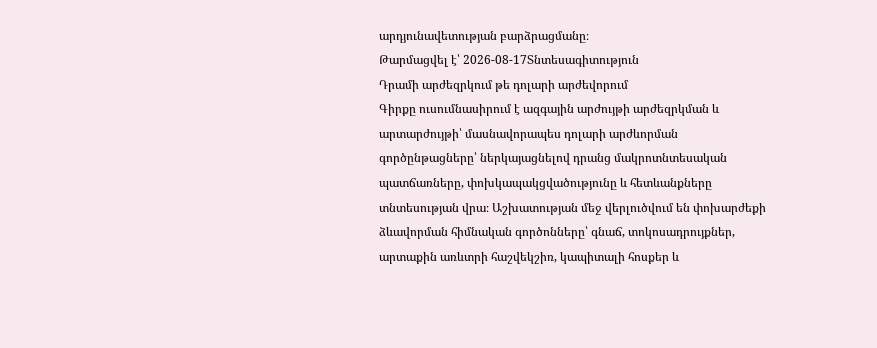արդյունավետության բարձրացմանը։
Թարմացվել է՝ 2026-08-17Տնտեսագիտություն
Դրամի արժեզրկում թե դոլարի արժեվորում
Գիրքը ուսումնասիրում է ազգային արժույթի արժեզրկման և արտարժույթի՝ մասնավորապես դոլարի արժևորման գործընթացները՝ ներկայացնելով դրանց մակրոտնտեսական պատճառները, փոխկապակցվածությունը և հետևանքները տնտեսության վրա։ Աշխատության մեջ վերլուծվում են փոխարժեքի ձևավորման հիմնական գործոնները՝ գնաճ, տոկոսադրույքներ, արտաքին առևտրի հաշվեկշիռ, կապիտալի հոսքեր և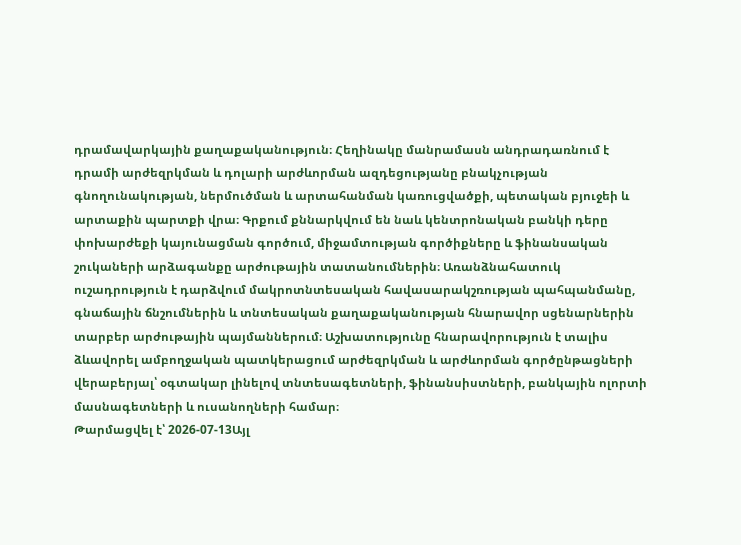դրամավարկային քաղաքականություն։ Հեղինակը մանրամասն անդրադառնում է դրամի արժեզրկման և դոլարի արժևորման ազդեցությանը բնակչության գնողունակության, ներմուծման և արտահանման կառուցվածքի, պետական բյուջեի և արտաքին պարտքի վրա։ Գրքում քննարկվում են նաև կենտրոնական բանկի դերը փոխարժեքի կայունացման գործում, միջամտության գործիքները և ֆինանսական շուկաների արձագանքը արժութային տատանումներին։ Առանձնահատուկ ուշադրություն է դարձվում մակրոտնտեսական հավասարակշռության պահպանմանը, գնաճային ճնշումներին և տնտեսական քաղաքականության հնարավոր սցենարներին տարբեր արժութային պայմաններում։ Աշխատությունը հնարավորություն է տալիս ձևավորել ամբողջական պատկերացում արժեզրկման և արժևորման գործընթացների վերաբերյալ՝ օգտակար լինելով տնտեսագետների, ֆինանսիստների, բանկային ոլորտի մասնագետների և ուսանողների համար։
Թարմացվել է՝ 2026-07-13Այլ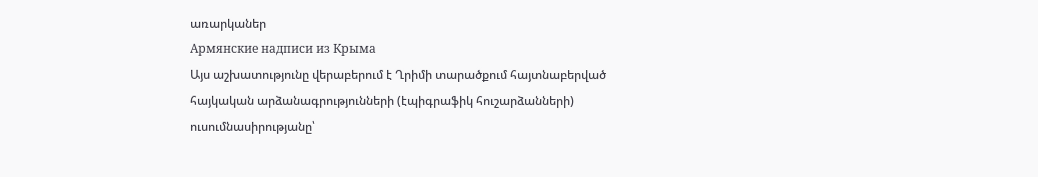առարկաներ
Армянские надписи из Крыма
Այս աշխատությունը վերաբերում է Ղրիմի տարածքում հայտնաբերված հայկական արձանագրությունների (էպիգրաֆիկ հուշարձանների) ուսումնասիրությանը՝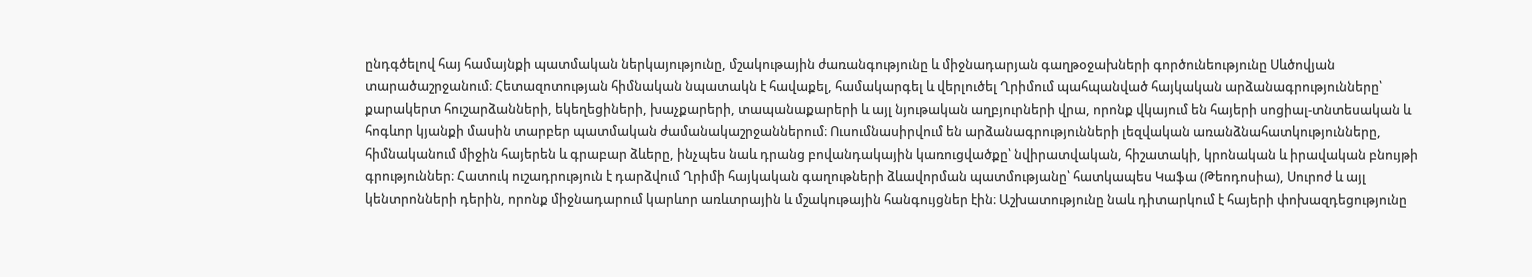ընդգծելով հայ համայնքի պատմական ներկայությունը, մշակութային ժառանգությունը և միջնադարյան գաղթօջախների գործունեությունը Սևծովյան տարածաշրջանում։ Հետազոտության հիմնական նպատակն է հավաքել, համակարգել և վերլուծել Ղրիմում պահպանված հայկական արձանագրությունները՝ քարակերտ հուշարձանների, եկեղեցիների, խաչքարերի, տապանաքարերի և այլ նյութական աղբյուրների վրա, որոնք վկայում են հայերի սոցիալ-տնտեսական և հոգևոր կյանքի մասին տարբեր պատմական ժամանակաշրջաններում։ Ուսումնասիրվում են արձանագրությունների լեզվական առանձնահատկությունները, հիմնականում միջին հայերեն և գրաբար ձևերը, ինչպես նաև դրանց բովանդակային կառուցվածքը՝ նվիրատվական, հիշատակի, կրոնական և իրավական բնույթի գրություններ։ Հատուկ ուշադրություն է դարձվում Ղրիմի հայկական գաղութների ձևավորման պատմությանը՝ հատկապես Կաֆա (Թեոդոսիա), Սուրոժ և այլ կենտրոնների դերին, որոնք միջնադարում կարևոր առևտրային և մշակութային հանգույցներ էին։ Աշխատությունը նաև դիտարկում է հայերի փոխազդեցությունը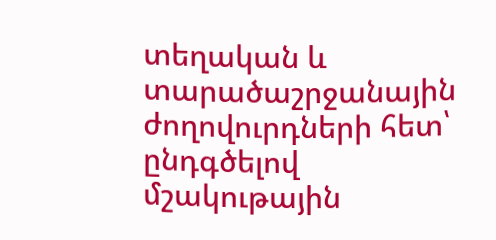տեղական և տարածաշրջանային ժողովուրդների հետ՝ ընդգծելով մշակութային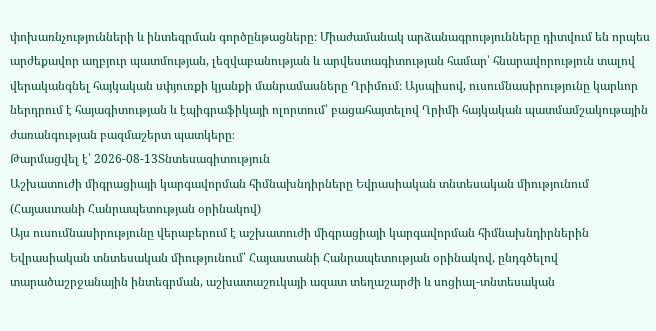փոխառնչությունների և ինտեգրման գործընթացները։ Միաժամանակ արձանագրությունները դիտվում են որպես արժեքավոր աղբյուր պատմության, լեզվաբանության և արվեստագիտության համար՝ հնարավորություն տալով վերականգնել հայկական սփյուռքի կյանքի մանրամասները Ղրիմում։ Այսպիսով, ուսումնասիրությունը կարևոր ներդրում է հայագիտության և էպիգրաֆիկայի ոլորտում՝ բացահայտելով Ղրիմի հայկական պատմամշակութային ժառանգության բազմաշերտ պատկերը։
Թարմացվել է՝ 2026-08-13Տնտեսագիտություն
Աշխատուժի միգրացիայի կարգավորման հիմնախնդիրները Եվրասիական տնտեսական միությունում (Հայաստանի Հանրապետության օրինակով)
Այս ուսումնասիրությունը վերաբերում է աշխատուժի միգրացիայի կարգավորման հիմնախնդիրներին Եվրասիական տնտեսական միությունում՝ Հայաստանի Հանրապետության օրինակով, ընդգծելով տարածաշրջանային ինտեգրման, աշխատաշուկայի ազատ տեղաշարժի և սոցիալ-տնտեսական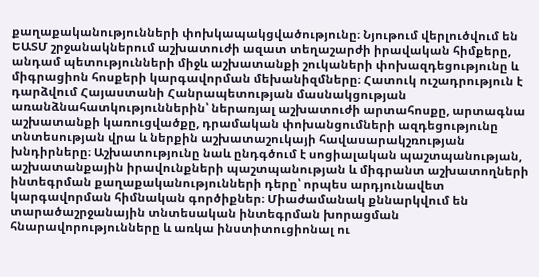քաղաքականությունների փոխկապակցվածությունը։ Նյութում վերլուծվում են ԵԱՏՄ շրջանակներում աշխատուժի ազատ տեղաշարժի իրավական հիմքերը, անդամ պետությունների միջև աշխատանքի շուկաների փոխազդեցությունը և միգրացիոն հոսքերի կարգավորման մեխանիզմները։ Հատուկ ուշադրություն է դարձվում Հայաստանի Հանրապետության մասնակցության առանձնահատկություններին՝ ներառյալ աշխատուժի արտահոսքը, արտագնա աշխատանքի կառուցվածքը, դրամական փոխանցումների ազդեցությունը տնտեսության վրա և ներքին աշխատաշուկայի հավասարակշռության խնդիրները։ Աշխատությունը նաև ընդգծում է սոցիալական պաշտպանության, աշխատանքային իրավունքների պաշտպանության և միգրանտ աշխատողների ինտեգրման քաղաքականությունների դերը՝ որպես արդյունավետ կարգավորման հիմնական գործիքներ։ Միաժամանակ քննարկվում են տարածաշրջանային տնտեսական ինտեգրման խորացման հնարավորությունները և առկա ինստիտուցիոնալ ու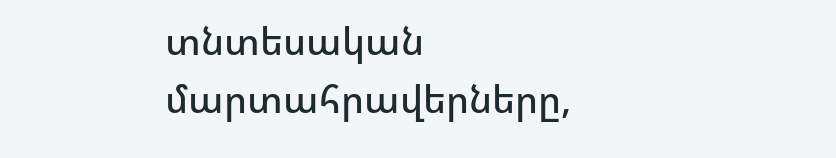տնտեսական մարտահրավերները,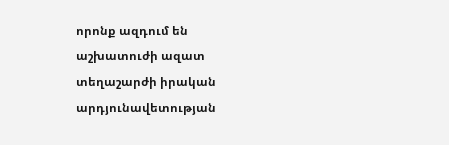որոնք ազդում են աշխատուժի ազատ տեղաշարժի իրական արդյունավետության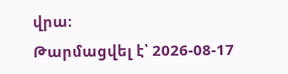վրա։
Թարմացվել է՝ 2026-08-17